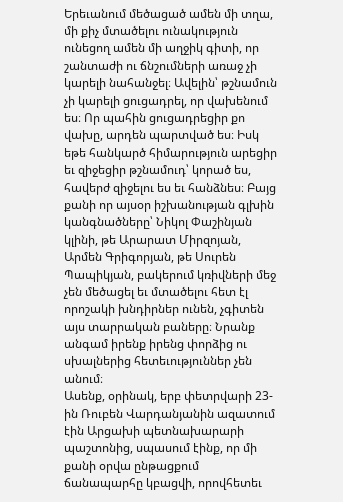Երեւանում մեծացած ամեն մի տղա, մի քիչ մտածելու ունակություն ունեցող ամեն մի աղջիկ գիտի, որ շանտաժի ու ճնշումների առաջ չի կարելի նահանջել։ Ավելին՝ թշնամուն չի կարելի ցուցադրել, որ վախենում ես։ Որ պահին ցուցադրեցիր քո վախը, արդեն պարտված ես։ Իսկ եթե հանկարծ հիմարություն արեցիր եւ զիջեցիր թշնամուդ՝ կորած ես, հավերժ զիջելու ես եւ հանձնես։ Բայց քանի որ այսօր իշխանության գլխին կանգնածները՝ Նիկոլ Փաշինյան կլինի, թե Արարատ Միրզոյան, Արմեն Գրիգորյան, թե Սուրեն Պապիկյան, բակերում կռիվների մեջ չեն մեծացել եւ մտածելու հետ էլ որոշակի խնդիրներ ունեն, չգիտեն այս տարրական բաները։ Նրանք անգամ իրենք իրենց փորձից ու սխալներից հետեւություններ չեն անում։
Ասենք, օրինակ, երբ փետրվարի 23-ին Ռուբեն Վարդանյանին ազատում էին Արցախի պետնախարարի պաշտոնից, սպասում էինք, որ մի քանի օրվա ընթացքում ճանապարհը կբացվի, որովհետեւ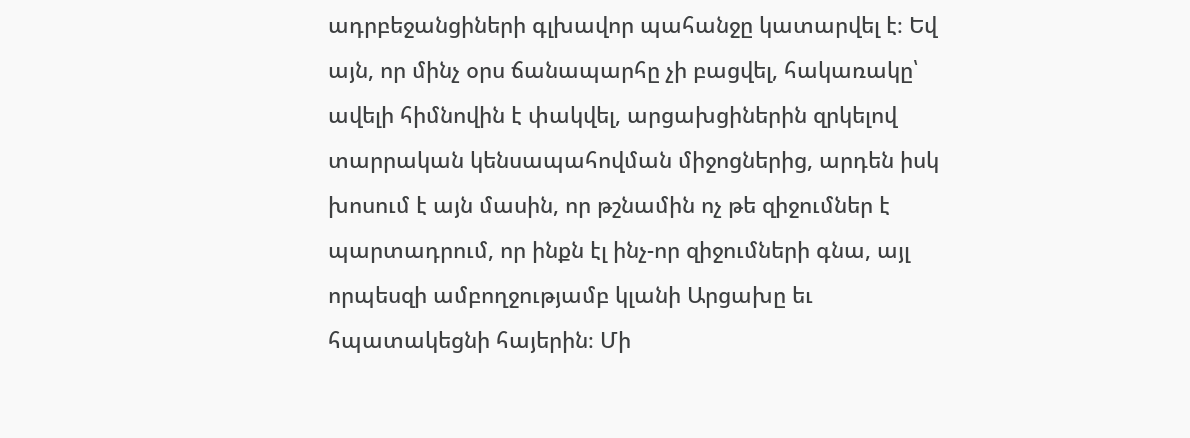ադրբեջանցիների գլխավոր պահանջը կատարվել է։ Եվ այն, որ մինչ օրս ճանապարհը չի բացվել, հակառակը՝ ավելի հիմնովին է փակվել, արցախցիներին զրկելով տարրական կենսապահովման միջոցներից, արդեն իսկ խոսում է այն մասին, որ թշնամին ոչ թե զիջումներ է պարտադրում, որ ինքն էլ ինչ-որ զիջումների գնա, այլ որպեսզի ամբողջությամբ կլանի Արցախը եւ հպատակեցնի հայերին։ Մի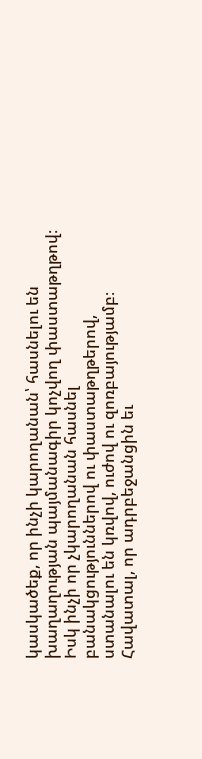կասկածեք, որ ինչի կարողանան՝ հասնելու են խաղաղության պայմանագիր կոչվող փաստաթղթով։ Իսկ ինչի որ չկարողանան հասնել բանակցություններով ու փաստաթղթերով, ստանալու են կռվով, ուժով ու զոռբայությամբ։
Հավատալ, որ ադրբեջանցին եւ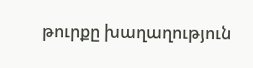թուրքը խաղաղություն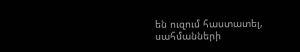են ուզում հաստատել, սահմանների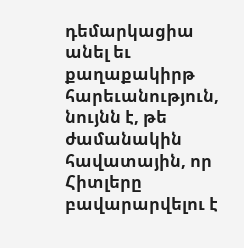դեմարկացիա անել եւ քաղաքակիրթ հարեւանություն, նույնն է, թե ժամանակին հավատային, որ Հիտլերը բավարարվելու է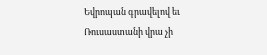Եվրոպան գրավելով եւ Ռուսաստանի վրա չի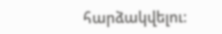հարձակվելու։